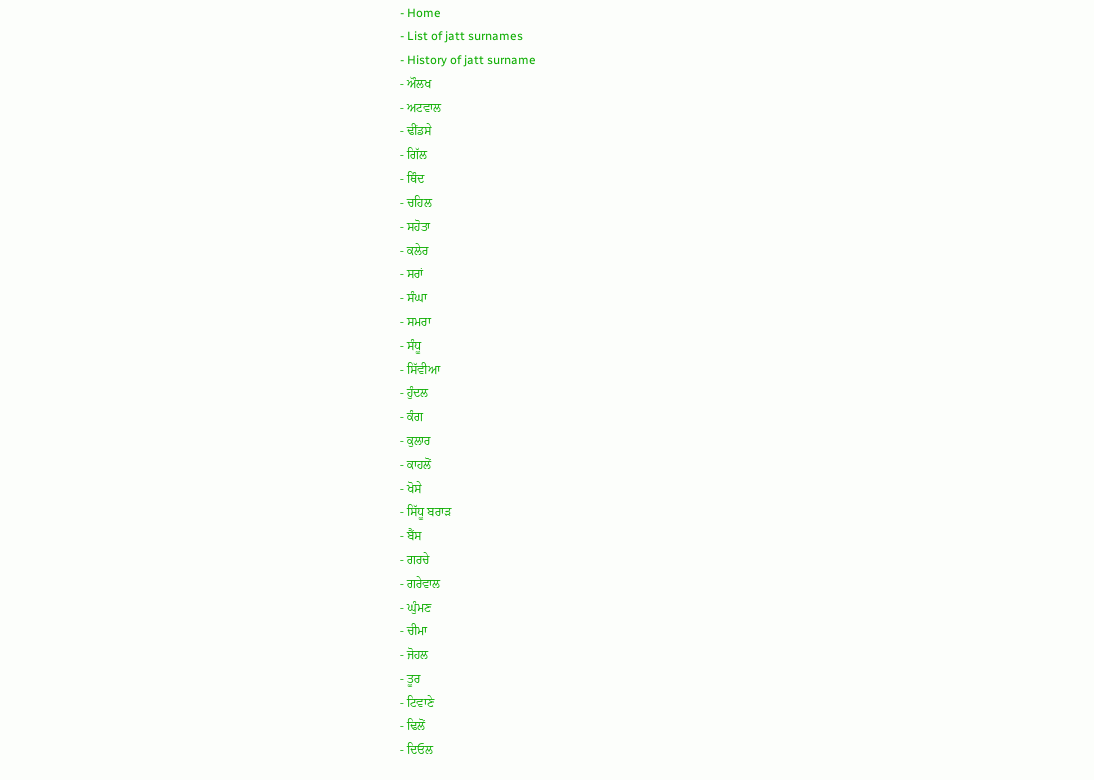- Home
- List of jatt surnames
- History of jatt surname
- ਔਲਖ
- ਅਟਵਾਲ
- ਢੀਂਡਸੇ
- ਗਿੱਲ
- ਥਿੰਦ
- ਚਹਿਲ
- ਸਹੋਤਾ
- ਕਲੇਰ
- ਸਰਾਂ
- ਸੰਘਾ
- ਸਮਰਾ
- ਸੰਧੂ
- ਸਿੱਵੀਆ
- ਹੁੰਦਲ
- ਕੰਗ
- ਕੁਲਾਰ
- ਕਾਹਲੋਂ
- ਖੋਸੇ
- ਸਿੱਧੂ ਬਰਾੜ
- ਬੈਂਸ
- ਗਰਚੇ
- ਗਰੇਵਾਲ
- ਘੁੰਮਣ
- ਚੀਮਾ
- ਜੋਹਲ
- ਤੂਰ
- ਟਿਵਾਣੇ
- ਢਿਲੋਂ
- ਦਿਓਲ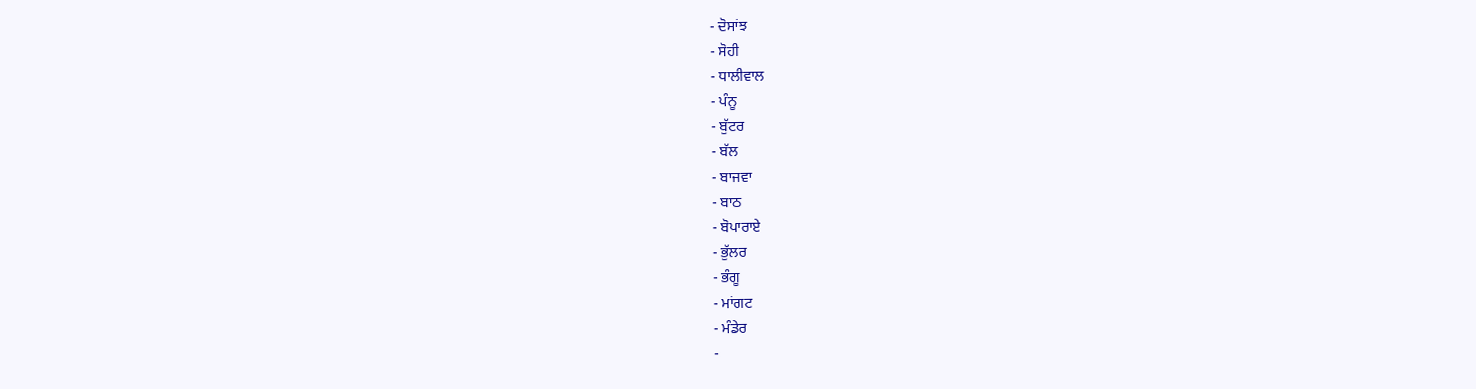- ਦੋਸਾਂਝ
- ਸੋਹੀ
- ਧਾਲੀਵਾਲ
- ਪੰਨੂ
- ਬੁੱਟਰ
- ਬੱਲ
- ਬਾਜਵਾ
- ਬਾਠ
- ਬੋਪਾਰਾਏ
- ਭੁੱਲਰ
- ਭੰਗੂ
- ਮਾਂਗਟ
- ਮੰਡੇਰ
-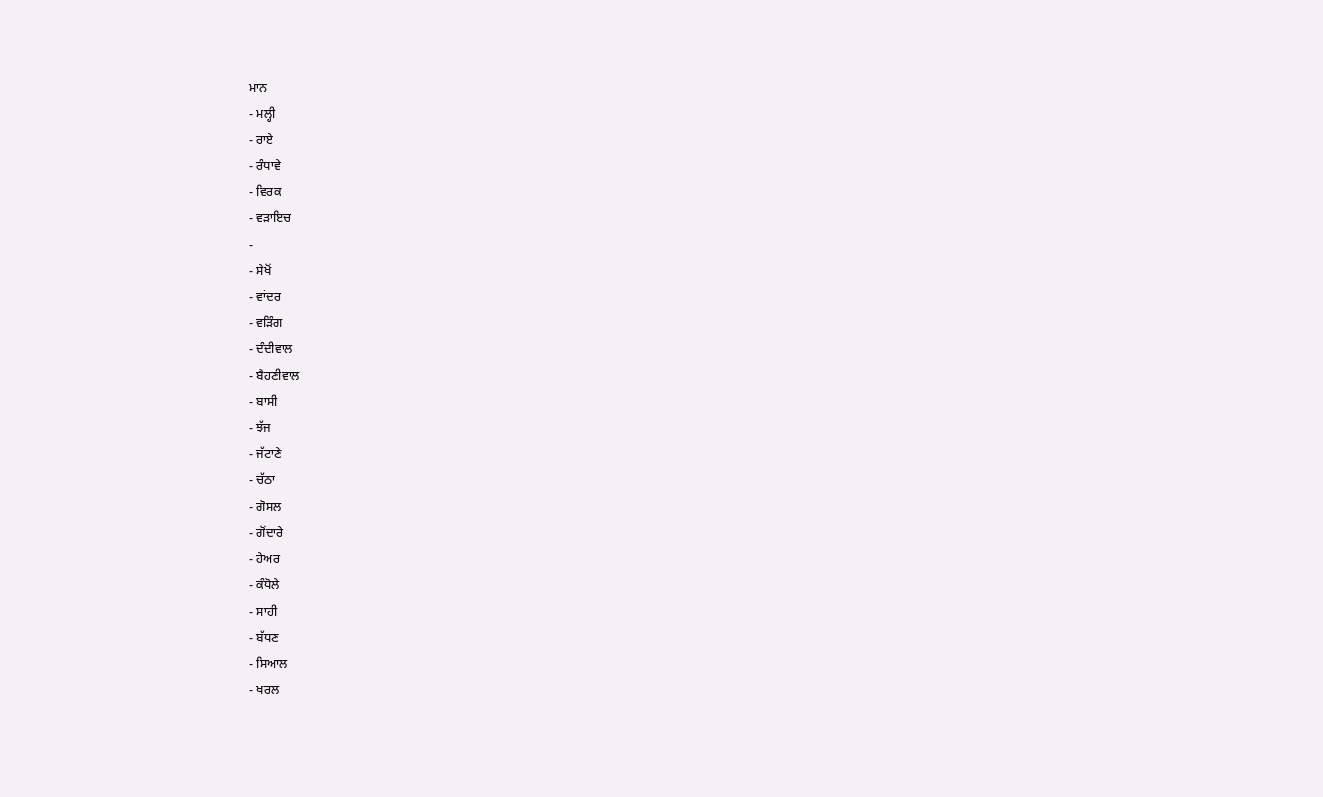ਮਾਨ
- ਮਲ੍ਹੀ
- ਰਾਏ
- ਰੰਧਾਵੇ
- ਵਿਰਕ
- ਵੜਾਇਚ
-
- ਸੇਖੋਂ
- ਵਾਂਦਰ
- ਵੜਿੰਗ
- ਦੰਦੀਵਾਲ
- ਬੈਹਣੀਵਾਲ
- ਬਾਸੀ
- ਝੱਜ
- ਜੱਟਾਣੇ
- ਚੱਠਾ
- ਗੋਸਲ
- ਗੋਂਦਾਰੇ
- ਹੇਅਰ
- ਕੰਧੋਲੇ
- ਸਾਹੀ
- ਬੱਧਣ
- ਸਿਆਲ
- ਖਰਲ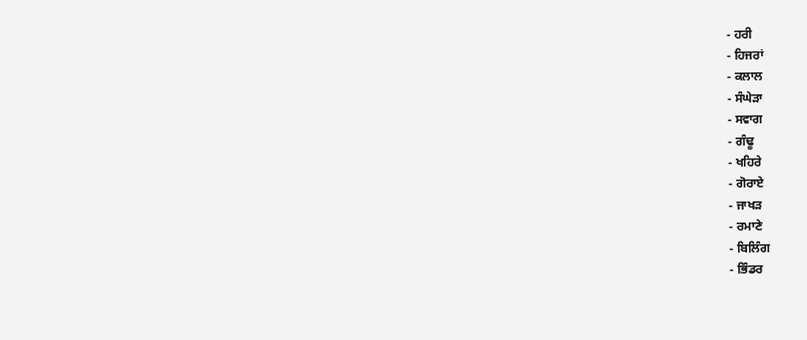- ਹਰੀ
- ਹਿਜਰਾਂ
- ਕਲਾਲ
- ਸੰਘੇੜਾ
- ਸਵਾਗ
- ਗੰਢੂ
- ਖਹਿਰੇ
- ਗੋਰਾਏ
- ਜਾਖੜ
- ਰਮਾਣੇ
- ਬਿਲਿੰਗ
- ਭਿੰਡਰ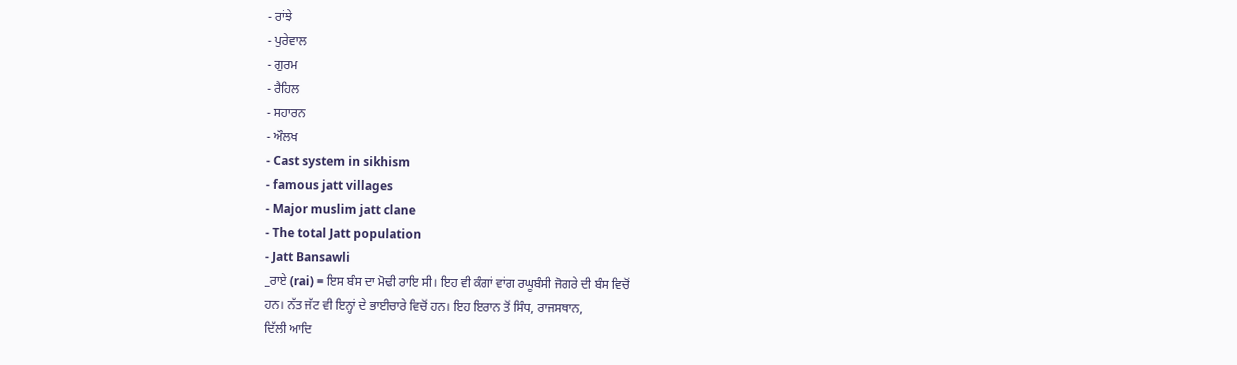- ਰਾਂਝੇ
- ਪੁਰੇਵਾਲ
- ਗੁਰਮ
- ਰੈਹਿਲ
- ਸਹਾਰਨ
- ਔਲਖ
- Cast system in sikhism
- famous jatt villages
- Major muslim jatt clane
- The total Jatt population
- Jatt Bansawli
_ਰਾਏ (rai) = ਇਸ ਬੰਸ ਦਾ ਮੋਢੀ ਰਾਇ ਸੀ। ਇਹ ਵੀ ਕੰਗਾਂ ਵਾਂਗ ਰਘੂਬੰਸੀ ਜੋਗਰੇ ਦੀ ਬੰਸ ਵਿਚੋਂ
ਹਨ। ਨੱਤ ਜੱਟ ਵੀ ਇਨ੍ਹਾਂ ਦੇ ਭਾਈਚਾਰੇ ਵਿਚੋਂ ਹਨ। ਇਹ ਇਰਾਨ ਤੋਂ ਸਿੰਧ, ਰਾਜਸਥਾਨ,
ਦਿੱਲੀ ਆਦਿ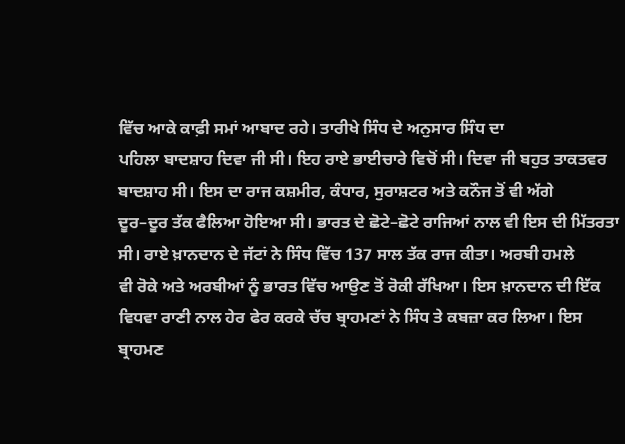ਵਿੱਚ ਆਕੇ ਕਾਫ਼ੀ ਸਮਾਂ ਆਬਾਦ ਰਹੇ। ਤਾਰੀਖੇ ਸਿੰਧ ਦੇ ਅਨੁਸਾਰ ਸਿੰਧ ਦਾ
ਪਹਿਲਾ ਬਾਦਸ਼ਾਹ ਦਿਵਾ ਜੀ ਸੀ। ਇਹ ਰਾਏ ਭਾਈਚਾਰੇ ਵਿਚੋਂ ਸੀ। ਦਿਵਾ ਜੀ ਬਹੁਤ ਤਾਕਤਵਰ
ਬਾਦਸ਼ਾਹ ਸੀ। ਇਸ ਦਾ ਰਾਜ ਕਸ਼ਮੀਰ, ਕੰਧਾਰ, ਸੁਰਾਸ਼ਟਰ ਅਤੇ ਕਨੌਜ ਤੋਂ ਵੀ ਅੱਗੇ
ਦੂਰ–ਦੂਰ ਤੱਕ ਫੈਲਿਆ ਹੋਇਆ ਸੀ। ਭਾਰਤ ਦੇ ਛੋਟੇ–ਛੋਟੇ ਰਾਜਿਆਂ ਨਾਲ ਵੀ ਇਸ ਦੀ ਮਿੱਤਰਤਾ
ਸੀ। ਰਾਏ ਖ਼ਾਨਦਾਨ ਦੇ ਜੱਟਾਂ ਨੇ ਸਿੰਧ ਵਿੱਚ 137 ਸਾਲ ਤੱਕ ਰਾਜ ਕੀਤਾ। ਅਰਬੀ ਹਮਲੇ
ਵੀ ਰੋਕੇ ਅਤੇ ਅਰਬੀਆਂ ਨੂੰ ਭਾਰਤ ਵਿੱਚ ਆਉਣ ਤੋਂ ਰੋਕੀ ਰੱਖਿਆ। ਇਸ ਖ਼ਾਨਦਾਨ ਦੀ ਇੱਕ
ਵਿਧਵਾ ਰਾਣੀ ਨਾਲ ਹੇਰ ਫੇਰ ਕਰਕੇ ਚੱਚ ਬ੍ਰਾਹਮਣਾਂ ਨੇ ਸਿੰਧ ਤੇ ਕਬਜ਼ਾ ਕਰ ਲਿਆ। ਇਸ
ਬ੍ਰਾਹਮਣ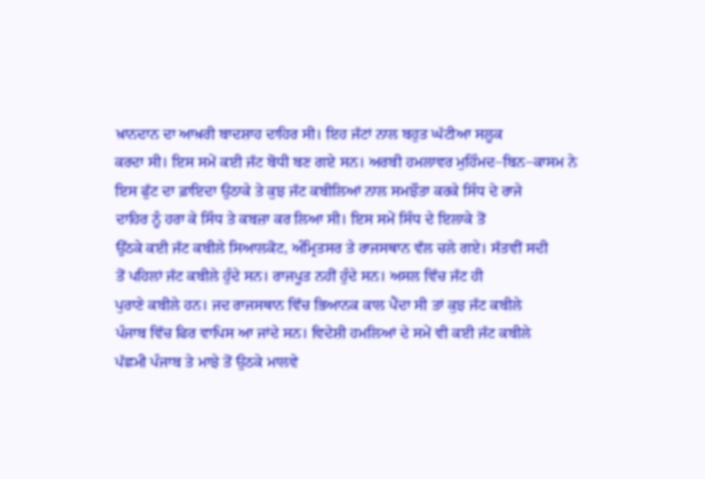ਖ਼ਾਨਦਾਨ ਦਾ ਆਖ਼ਰੀ ਬਾਦਸ਼ਾਹ ਦਾਹਿਰ ਸੀ। ਇਹ ਜੱਟਾਂ ਨਾਲ ਬਹੁਤ ਘੱਟੀਆ ਸਲੂਕ
ਕਰਦਾ ਸੀ। ਇਸ ਸਮੇਂ ਕਈ ਜੱਟ ਬੋਧੀ ਬਣ ਗਏ ਸਨ। ਅਰਬੀ ਹਮਲਾਵਰ ਮੁਹਿੰਮਦ–ਬਿਨ–ਕਾਸਮ ਨੇ
ਇਸ ਫੁੱਟ ਦਾ ਫ਼ਾਇਦਾ ਉਠਾਕੇ ਤੇ ਕੁਝ ਜੱਟ ਕਬੀਲਿਆਂ ਨਾਲ ਸਮਝੌਤਾ ਕਰਕੇ ਸਿੰਧ ਦੇ ਰਾਜੇ
ਦਾਹਿਰ ਨੂੰ ਹਰਾ ਕੇ ਸਿੰਧ ਤੇ ਕਬਜ਼ਾ ਕਰ ਲਿਆ ਸੀ। ਇਸ ਸਮੇਂ ਸਿੰਧ ਦੇ ਇਲਾਕੇ ਤੋਂ
ਉੱਠਕੇ ਕਈ ਜੱਟ ਕਬੀਲੇ ਸਿਆਲਕੋਟ, ਅੰਮ੍ਰਿਤਸਰ ਤੇ ਰਾਜਸਥਾਨ ਵੱਲ ਚਲੇ ਗਏ। ਸੱਤਵੀਂ ਸਦੀ
ਤੋਂ ਪਹਿਲਾਂ ਜੱਟ ਕਬੀਲੇ ਹੁੰਦੇ ਸਨ। ਰਾਜਪੂਤ ਨਹੀਂ ਹੁੰਦੇ ਸਨ। ਅਸਲ ਵਿੱਚ ਜੱਟ ਹੀ
ਪੁਰਾਣੇ ਕਬੀਲੇ ਹਨ। ਜਦ ਰਾਜਸਥਾਨ ਵਿੱਚ ਭਿਆਨਕ ਕਾਲ ਪੈਂਦਾ ਸੀ ਤਾਂ ਕੁਝ ਜੱਟ ਕਬੀਲੇ
ਪੰਜਾਬ ਵਿੱਚ ਫਿਰ ਵਾਪਿਸ ਆ ਜਾਂਦੇ ਸਨ। ਵਿਦੇਸ਼ੀ ਹਮਲਿਆਂ ਦੇ ਸਮੇਂ ਵੀ ਕਈ ਜੱਟ ਕਬੀਲੇ
ਪੱਛਮੀ ਪੰਜਾਬ ਤੇ ਮਾਝੇ ਤੋਂ ਉਠਕੇ ਮਾਲਵੇ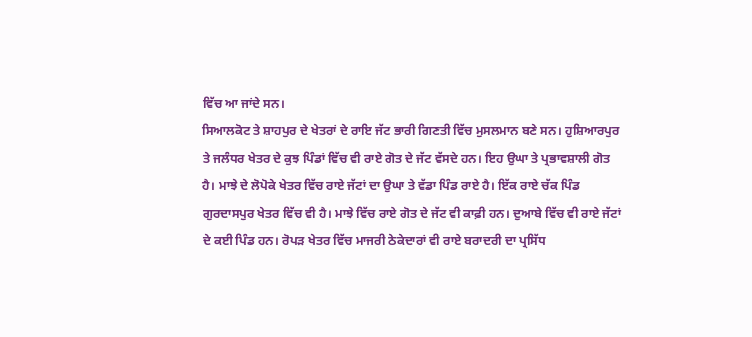ਵਿੱਚ ਆ ਜਾਂਦੇ ਸਨ।
ਸਿਆਲਕੋਟ ਤੇ ਸ਼ਾਹਪੁਰ ਦੇ ਖੇਤਰਾਂ ਦੇ ਰਾਇ ਜੱਟ ਭਾਰੀ ਗਿਣਤੀ ਵਿੱਚ ਮੁਸਲਮਾਨ ਬਣੇ ਸਨ। ਹੁਸ਼ਿਆਰਪੁਰ ਤੇ ਜਲੰਧਰ ਖੇਤਰ ਦੇ ਕੁਝ ਪਿੰਡਾਂ ਵਿੱਚ ਵੀ ਰਾਏ ਗੋਤ ਦੇ ਜੱਟ ਵੱਸਦੇ ਹਨ। ਇਹ ਉਘਾ ਤੇ ਪ੍ਰਭਾਵਸ਼ਾਲੀ ਗੋਤ ਹੈ। ਮਾਝੇ ਦੇ ਲੋਪੋਕੇ ਖੇਤਰ ਵਿੱਚ ਰਾਏ ਜੱਟਾਂ ਦਾ ਉਘਾ ਤੇ ਵੱਡਾ ਪਿੰਡ ਰਾਏ ਹੈ। ਇੱਕ ਰਾਏ ਚੱਕ ਪਿੰਡ ਗੁਰਦਾਸਪੁਰ ਖੇਤਰ ਵਿੱਚ ਵੀ ਹੈ। ਮਾਝੇ ਵਿੱਚ ਰਾਏ ਗੋਤ ਦੇ ਜੱਟ ਵੀ ਕਾਫ਼ੀ ਹਨ। ਦੁਆਬੇ ਵਿੱਚ ਵੀ ਰਾਏ ਜੱਟਾਂ ਦੇ ਕਈ ਪਿੰਡ ਹਨ। ਰੋਪੜ ਖੇਤਰ ਵਿੱਚ ਮਾਜਰੀ ਠੇਕੇਦਾਰਾਂ ਵੀ ਰਾਏ ਬਰਾਦਰੀ ਦਾ ਪ੍ਰਸਿੱਧ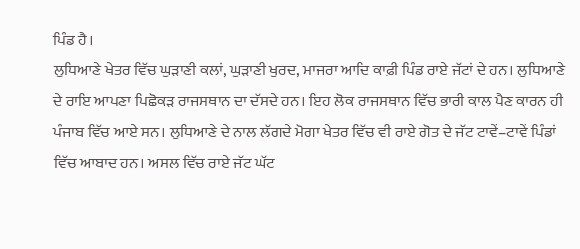ਪਿੰਡ ਹੈ।
ਲੁਧਿਆਣੇ ਖੇਤਰ ਵਿੱਚ ਘੁੜਾਣੀ ਕਲਾਂ, ਘੁੜਾਣੀ ਖੁਰਦ, ਮਾਜਰਾ ਆਦਿ ਕਾਫ਼ੀ ਪਿੰਡ ਰਾਏ ਜੱਟਾਂ ਦੇ ਹਨ। ਲੁਧਿਆਣੇ ਦੇ ਰਾਇ ਆਪਣਾ ਪਿਛੋਕੜ ਰਾਜਸਥਾਨ ਦਾ ਦੱਸਦੇ ਹਨ। ਇਹ ਲੋਕ ਰਾਜਸਥਾਨ ਵਿੱਚ ਭਾਰੀ ਕਾਲ ਪੈਣ ਕਾਰਨ ਹੀ ਪੰਜਾਬ ਵਿੱਚ ਆਏ ਸਨ। ਲੁਧਿਆਣੇ ਦੇ ਨਾਲ ਲੱਗਦੇ ਮੋਗਾ ਖੇਤਰ ਵਿੱਚ ਵੀ ਰਾਏ ਗੋਤ ਦੇ ਜੱਟ ਟਾਵੇਂ–ਟਾਵੇਂ ਪਿੰਡਾਂ ਵਿੱਚ ਆਬਾਦ ਹਨ। ਅਸਲ ਵਿੱਚ ਰਾਏ ਜੱਟ ਘੱਟ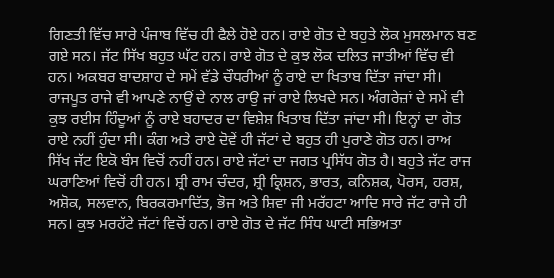ਗਿਣਤੀ ਵਿੱਚ ਸਾਰੇ ਪੰਜਾਬ ਵਿੱਚ ਹੀ ਫੈਲੇ ਹੋਏ ਹਨ। ਰਾਏ ਗੋਤ ਦੇ ਬਹੁਤੇ ਲੋਕ ਮੁਸਲਮਾਨ ਬਣ ਗਏ ਸਨ। ਜੱਟ ਸਿੱਖ ਬਹੁਤ ਘੱਟ ਹਨ। ਰਾਏ ਗੋਤ ਦੇ ਕੁਝ ਲੋਕ ਦਲਿਤ ਜਾਤੀਆਂ ਵਿੱਚ ਵੀ ਹਨ। ਅਕਬਰ ਬਾਦਸ਼ਾਹ ਦੇ ਸਮੇਂ ਵੱਡੇ ਚੌਧਰੀਆਂ ਨੂੰ ਰਾਏ ਦਾ ਖਿਤਾਬ ਦਿੱਤਾ ਜਾਂਦਾ ਸੀ। ਰਾਜਪੂਤ ਰਾਜੇ ਵੀ ਆਪਣੇ ਨਾਉਂ ਦੇ ਨਾਲ ਰਾਉ ਜਾਂ ਰਾਏ ਲਿਖਦੇ ਸਨ। ਅੰਗਰੇਜ਼ਾਂ ਦੇ ਸਮੇਂ ਵੀ ਕੁਝ ਰਈਸ ਹਿੰਦੂਆਂ ਨੂੰ ਰਾਏ ਬਹਾਦਰ ਦਾ ਵਿਸ਼ੇਸ਼ ਖਿਤਾਬ ਦਿੱਤਾ ਜਾਂਦਾ ਸੀ। ਇਨ੍ਹਾਂ ਦਾ ਗੋਤ ਰਾਏ ਨਹੀਂ ਹੁੰਦਾ ਸੀ। ਕੰਗ ਅਤੇ ਰਾਏ ਦੋਵੇਂ ਹੀ ਜੱਟਾਂ ਦੇ ਬਹੁਤ ਹੀ ਪੁਰਾਣੇ ਗੋਤ ਹਨ। ਰਾਅ ਸਿੱਖ ਜੱਟ ਇਕੋ ਬੰਸ ਵਿਚੋਂ ਨਹੀਂ ਹਨ। ਰਾਏ ਜੱਟਾਂ ਦਾ ਜਗਤ ਪ੍ਰਸਿੱਧ ਗੋਤ ਹੈ। ਬਹੁਤੇ ਜੱਟ ਰਾਜ ਘਰਾਣਿਆਂ ਵਿਚੋਂ ਹੀ ਹਨ। ਸ਼੍ਰੀ ਰਾਮ ਚੰਦਰ, ਸ਼੍ਰੀ ਕ੍ਰਿਸ਼ਨ, ਭਾਰਤ, ਕਨਿਸ਼ਕ, ਪੋਰਸ, ਹਰਸ਼, ਅਸ਼ੋਕ, ਸਲਵਾਨ, ਬਿਰਕਰਮਾਦਿੱਤ, ਭੋਜ ਅਤੇ ਸ਼ਿਵਾ ਜੀ ਮਰੱਹਟਾ ਆਦਿ ਸਾਰੇ ਜੱਟ ਰਾਜੇ ਹੀ ਸਨ। ਕੁਝ ਮਰਹੱਟੇ ਜੱਟਾਂ ਵਿਚੋਂ ਹਨ। ਰਾਏ ਗੋਤ ਦੇ ਜੱਟ ਸਿੰਧ ਘਾਟੀ ਸਭਿਅਤਾ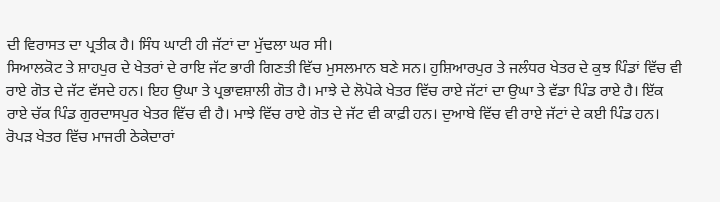ਦੀ ਵਿਰਾਸਤ ਦਾ ਪ੍ਰਤੀਕ ਹੈ। ਸਿੰਧ ਘਾਟੀ ਹੀ ਜੱਟਾਂ ਦਾ ਮੁੱਢਲਾ ਘਰ ਸੀ।
ਸਿਆਲਕੋਟ ਤੇ ਸ਼ਾਹਪੁਰ ਦੇ ਖੇਤਰਾਂ ਦੇ ਰਾਇ ਜੱਟ ਭਾਰੀ ਗਿਣਤੀ ਵਿੱਚ ਮੁਸਲਮਾਨ ਬਣੇ ਸਨ। ਹੁਸ਼ਿਆਰਪੁਰ ਤੇ ਜਲੰਧਰ ਖੇਤਰ ਦੇ ਕੁਝ ਪਿੰਡਾਂ ਵਿੱਚ ਵੀ ਰਾਏ ਗੋਤ ਦੇ ਜੱਟ ਵੱਸਦੇ ਹਨ। ਇਹ ਉਘਾ ਤੇ ਪ੍ਰਭਾਵਸ਼ਾਲੀ ਗੋਤ ਹੈ। ਮਾਝੇ ਦੇ ਲੋਪੋਕੇ ਖੇਤਰ ਵਿੱਚ ਰਾਏ ਜੱਟਾਂ ਦਾ ਉਘਾ ਤੇ ਵੱਡਾ ਪਿੰਡ ਰਾਏ ਹੈ। ਇੱਕ ਰਾਏ ਚੱਕ ਪਿੰਡ ਗੁਰਦਾਸਪੁਰ ਖੇਤਰ ਵਿੱਚ ਵੀ ਹੈ। ਮਾਝੇ ਵਿੱਚ ਰਾਏ ਗੋਤ ਦੇ ਜੱਟ ਵੀ ਕਾਫ਼ੀ ਹਨ। ਦੁਆਬੇ ਵਿੱਚ ਵੀ ਰਾਏ ਜੱਟਾਂ ਦੇ ਕਈ ਪਿੰਡ ਹਨ। ਰੋਪੜ ਖੇਤਰ ਵਿੱਚ ਮਾਜਰੀ ਠੇਕੇਦਾਰਾਂ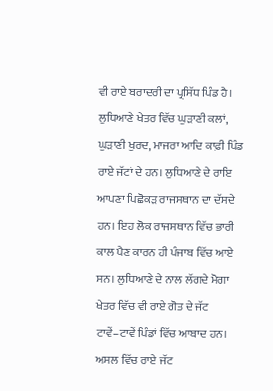ਵੀ ਰਾਏ ਬਰਾਦਰੀ ਦਾ ਪ੍ਰਸਿੱਧ ਪਿੰਡ ਹੈ।
ਲੁਧਿਆਣੇ ਖੇਤਰ ਵਿੱਚ ਘੁੜਾਣੀ ਕਲਾਂ, ਘੁੜਾਣੀ ਖੁਰਦ, ਮਾਜਰਾ ਆਦਿ ਕਾਫ਼ੀ ਪਿੰਡ ਰਾਏ ਜੱਟਾਂ ਦੇ ਹਨ। ਲੁਧਿਆਣੇ ਦੇ ਰਾਇ ਆਪਣਾ ਪਿਛੋਕੜ ਰਾਜਸਥਾਨ ਦਾ ਦੱਸਦੇ ਹਨ। ਇਹ ਲੋਕ ਰਾਜਸਥਾਨ ਵਿੱਚ ਭਾਰੀ ਕਾਲ ਪੈਣ ਕਾਰਨ ਹੀ ਪੰਜਾਬ ਵਿੱਚ ਆਏ ਸਨ। ਲੁਧਿਆਣੇ ਦੇ ਨਾਲ ਲੱਗਦੇ ਮੋਗਾ ਖੇਤਰ ਵਿੱਚ ਵੀ ਰਾਏ ਗੋਤ ਦੇ ਜੱਟ ਟਾਵੇਂ–ਟਾਵੇਂ ਪਿੰਡਾਂ ਵਿੱਚ ਆਬਾਦ ਹਨ। ਅਸਲ ਵਿੱਚ ਰਾਏ ਜੱਟ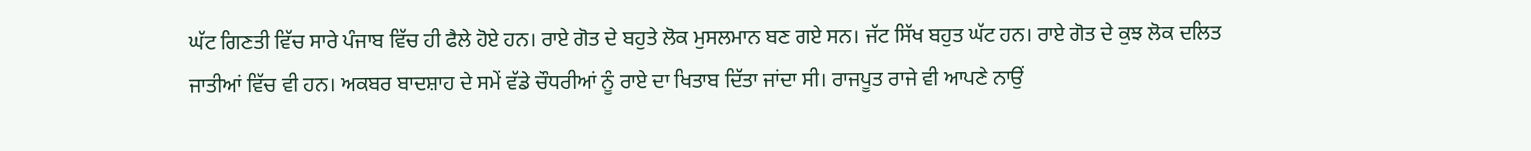ਘੱਟ ਗਿਣਤੀ ਵਿੱਚ ਸਾਰੇ ਪੰਜਾਬ ਵਿੱਚ ਹੀ ਫੈਲੇ ਹੋਏ ਹਨ। ਰਾਏ ਗੋਤ ਦੇ ਬਹੁਤੇ ਲੋਕ ਮੁਸਲਮਾਨ ਬਣ ਗਏ ਸਨ। ਜੱਟ ਸਿੱਖ ਬਹੁਤ ਘੱਟ ਹਨ। ਰਾਏ ਗੋਤ ਦੇ ਕੁਝ ਲੋਕ ਦਲਿਤ ਜਾਤੀਆਂ ਵਿੱਚ ਵੀ ਹਨ। ਅਕਬਰ ਬਾਦਸ਼ਾਹ ਦੇ ਸਮੇਂ ਵੱਡੇ ਚੌਧਰੀਆਂ ਨੂੰ ਰਾਏ ਦਾ ਖਿਤਾਬ ਦਿੱਤਾ ਜਾਂਦਾ ਸੀ। ਰਾਜਪੂਤ ਰਾਜੇ ਵੀ ਆਪਣੇ ਨਾਉਂ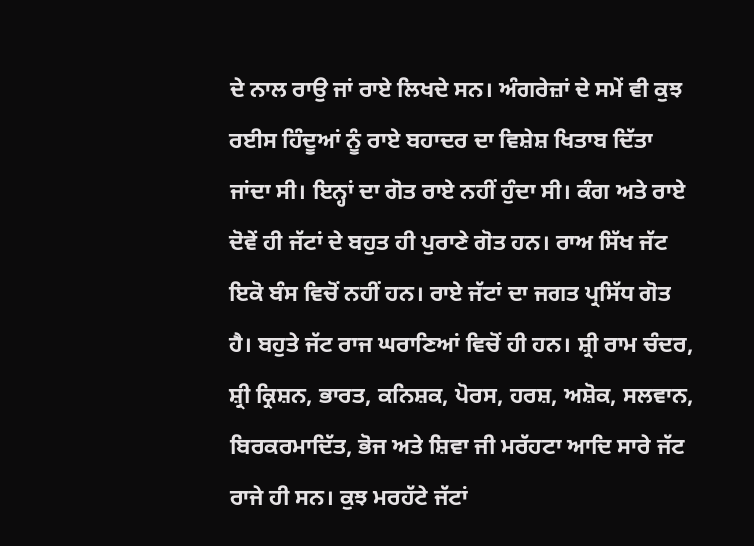ਦੇ ਨਾਲ ਰਾਉ ਜਾਂ ਰਾਏ ਲਿਖਦੇ ਸਨ। ਅੰਗਰੇਜ਼ਾਂ ਦੇ ਸਮੇਂ ਵੀ ਕੁਝ ਰਈਸ ਹਿੰਦੂਆਂ ਨੂੰ ਰਾਏ ਬਹਾਦਰ ਦਾ ਵਿਸ਼ੇਸ਼ ਖਿਤਾਬ ਦਿੱਤਾ ਜਾਂਦਾ ਸੀ। ਇਨ੍ਹਾਂ ਦਾ ਗੋਤ ਰਾਏ ਨਹੀਂ ਹੁੰਦਾ ਸੀ। ਕੰਗ ਅਤੇ ਰਾਏ ਦੋਵੇਂ ਹੀ ਜੱਟਾਂ ਦੇ ਬਹੁਤ ਹੀ ਪੁਰਾਣੇ ਗੋਤ ਹਨ। ਰਾਅ ਸਿੱਖ ਜੱਟ ਇਕੋ ਬੰਸ ਵਿਚੋਂ ਨਹੀਂ ਹਨ। ਰਾਏ ਜੱਟਾਂ ਦਾ ਜਗਤ ਪ੍ਰਸਿੱਧ ਗੋਤ ਹੈ। ਬਹੁਤੇ ਜੱਟ ਰਾਜ ਘਰਾਣਿਆਂ ਵਿਚੋਂ ਹੀ ਹਨ। ਸ਼੍ਰੀ ਰਾਮ ਚੰਦਰ, ਸ਼੍ਰੀ ਕ੍ਰਿਸ਼ਨ, ਭਾਰਤ, ਕਨਿਸ਼ਕ, ਪੋਰਸ, ਹਰਸ਼, ਅਸ਼ੋਕ, ਸਲਵਾਨ, ਬਿਰਕਰਮਾਦਿੱਤ, ਭੋਜ ਅਤੇ ਸ਼ਿਵਾ ਜੀ ਮਰੱਹਟਾ ਆਦਿ ਸਾਰੇ ਜੱਟ ਰਾਜੇ ਹੀ ਸਨ। ਕੁਝ ਮਰਹੱਟੇ ਜੱਟਾਂ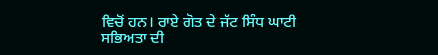ਵਿਚੋਂ ਹਨ। ਰਾਏ ਗੋਤ ਦੇ ਜੱਟ ਸਿੰਧ ਘਾਟੀ ਸਭਿਅਤਾ ਦੀ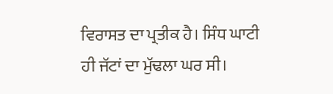ਵਿਰਾਸਤ ਦਾ ਪ੍ਰਤੀਕ ਹੈ। ਸਿੰਧ ਘਾਟੀ ਹੀ ਜੱਟਾਂ ਦਾ ਮੁੱਢਲਾ ਘਰ ਸੀ।